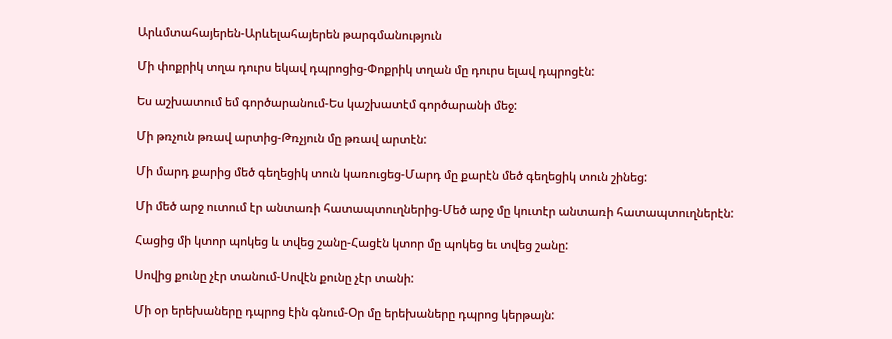Արևմտահայերեն-Արևելահայերեն թարգմանություն

Մի փոքրիկ տղա դուրս եկավ դպրոցից-Փոքրիկ տղան մը դուրս ելավ դպրոցէն:

Ես աշխատում եմ գործարանում-Ես կաշխատէմ գործարանի մեջ:

Մի թռչուն թռավ արտից-Թռչյուն մը թռավ արտէն:

Մի մարդ քարից մեծ գեղեցիկ տուն կառուցեց-Մարդ մը քարէն մեծ գեղեցիկ տուն շինեց:

Մի մեծ արջ ուտում էր անտառի հատապտուղներից-Մեծ արջ մը կուտէր անտառի հատապտուղներէն:

Հացից մի կտոր պոկեց և տվեց շանը-Հացէն կտոր մը պոկեց եւ տվեց շանը:

Սովից քունը չէր տանում-Սովէն քունը չէր տանի:

Մի օր երեխաները դպրոց էին գնում-Օր մը երեխաները դպրոց կերթայն: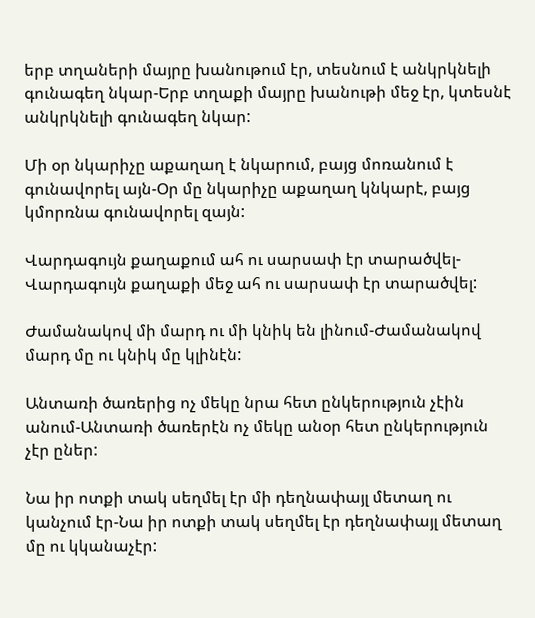երբ տղաների մայրը խանութում էր, տեսնում է անկրկնելի գունագեղ նկար-Երբ տղաքի մայրը խանութի մեջ էր, կտեսնէ անկրկնելի գունագեղ նկար:

Մի օր նկարիչը աքաղաղ է նկարում, բայց մոռանում է գունավորել այն-Օր մը նկարիչը աքաղաղ կնկարէ, բայց կմորռնա գունավորել զայն:

Վարդագույն քաղաքում ահ ու սարսափ էր տարածվել-Վարդագույն քաղաքի մեջ ահ ու սարսափ էր տարածվել:

Ժամանակով մի մարդ ու մի կնիկ են լինում-Ժամանակով մարդ մը ու կնիկ մը կլինէն:

Անտառի ծառերից ոչ մեկը նրա հետ ընկերություն չէին անում-Անտառի ծառերէն ոչ մեկը անօր հետ ընկերություն չէր ըներ:

Նա իր ոտքի տակ սեղմել էր մի դեղնափայլ մետաղ ու կանչում էր-Նա իր ոտքի տակ սեղմել էր դեղնափայլ մետաղ մը ու կկանաչէր: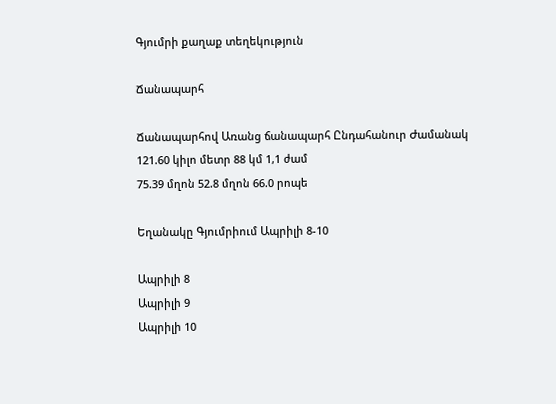Գյումրի քաղաք տեղեկություն

Ճանապարհ

Ճանապարհով Առանց ճանապարհ Ընդահանուր Ժամանակ
121.60 կիլո մետր 88 կմ 1,1 ժամ
75.39 մղոն 52.8 մղոն 66.0 րոպե

Եղանակը Գյումրիում Ապրիլի 8-10

Ապրիլի 8
Ապրիլի 9
Ապրիլի 10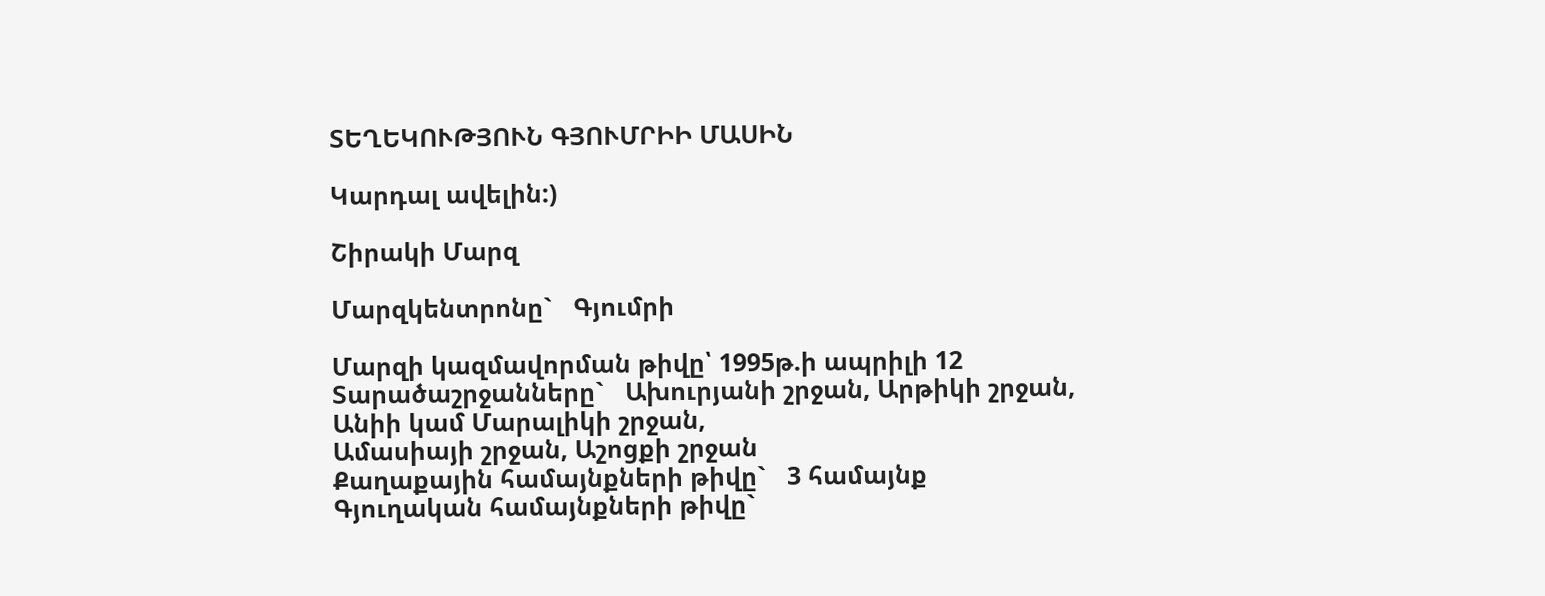ՏԵՂԵԿՈՒԹՅՈՒՆ ԳՅՈՒՄՐԻԻ ՄԱՍԻՆ

Կարդալ ավելին:)

Շիրակի Մարզ

Մարզկենտրոնը`   Գյումրի

Մարզի կազմավորման թիվը՝ 1995թ.ի ապրիլի 12
Տարածաշրջանները`   Ախուրյանի շրջան, Արթիկի շրջան, Անիի կամ Մարալիկի շրջան,
Ամասիայի շրջան, Աշոցքի շրջան
Քաղաքային համայնքների թիվը`   3 համայնք
Գյուղական համայնքների թիվը`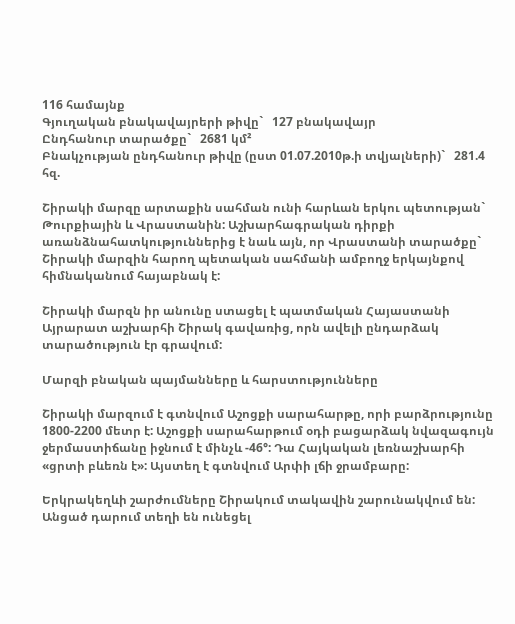116 համայնք
Գյուղական բնակավայրերի թիվը`   127 բնակավայր
Ընդհանուր տարածքը`   2681 կմ²
Բնակչության ընդհանուր թիվը (ըստ 01.07.2010թ.ի տվյալների)`   281.4 հզ.

Շիրակի մարզը արտաքին սահման ունի հարևան երկու պետության`   Թուրքիային և Վրաստանին: Աշխարհագրական դիրքի առանձնահատկություններից է նաև այն, որ Վրաստանի տարածքը`   Շիրակի մարզին հարող պետական սահմանի ամբողջ երկայնքով հիմնականում հայաբնակ է:

Շիրակի մարզն իր անունը ստացել է պատմական Հայաստանի Այրարատ աշխարհի Շիրակ գավառից, որն ավելի ընդարձակ տարածություն էր գրավում:

Մարզի բնական պայմանները և հարստությունները

Շիրակի մարզում է գտնվում Աշոցքի սարահարթը, որի բարձրությունը 1800-2200 մետր է: Աշոցքի սարահարթում օդի բացարձակ նվազագույն ջերմաստիճանը իջնում է մինչև -46°: Դա Հայկական լեռնաշխարհի «ցրտի բևեռն է»: Այստեղ է գտնվում Արփի լճի ջրամբարը:

Երկրակեղևի շարժումները Շիրակում տակավին շարունակվում են: Անցած դարում տեղի են ունեցել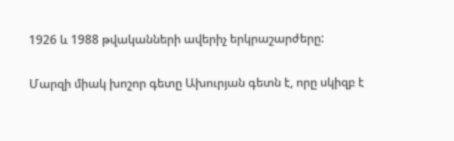1926 և 1988 թվականների ավերիչ երկրաշարժերը:

Մարզի միակ խոշոր գետը Ախուրյան գետն է, որը սկիզբ է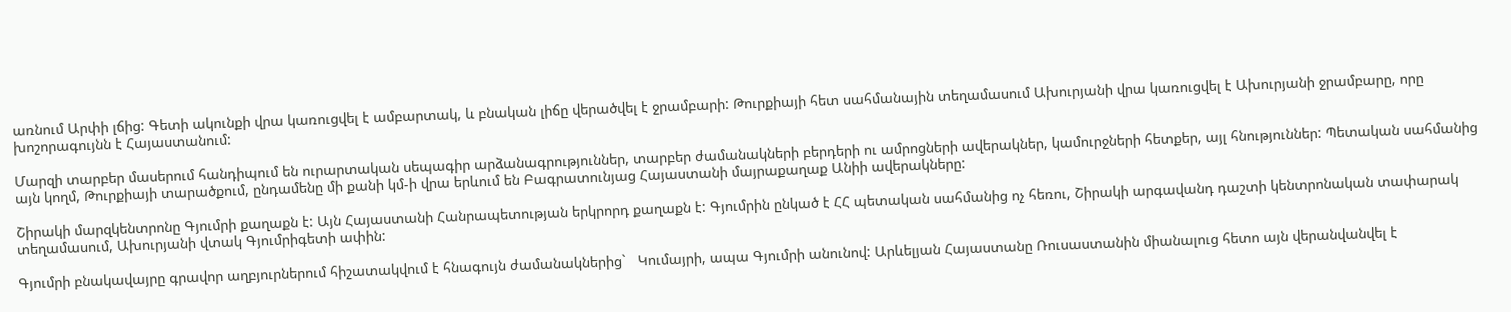առնում Արփի լճից: Գետի ակունքի վրա կառուցվել է ամբարտակ, և բնական լիճը վերածվել է ջրամբարի: Թուրքիայի հետ սահմանային տեղամասում Ախուրյանի վրա կառուցվել է Ախուրյանի ջրամբարը, որը խոշորագույնն է Հայաստանում:

Մարզի տարբեր մասերում հանդիպում են ուրարտական սեպագիր արձանագրություններ, տարբեր ժամանակների բերդերի ու ամրոցների ավերակներ, կամուրջների հետքեր, այլ հնություններ: Պետական սահմանից այն կողմ, Թուրքիայի տարածքում, ընդամենը մի քանի կմ-ի վրա երևում են Բագրատունյաց Հայաստանի մայրաքաղաք Անիի ավերակները:

Շիրակի մարզկենտրոնը Գյումրի քաղաքն է: Այն Հայաստանի Հանրապետության երկրորդ քաղաքն է: Գյումրին ընկած է ՀՀ պետական սահմանից ոչ հեռու, Շիրակի արգավանդ դաշտի կենտրոնական տափարակ տեղամասում, Ախուրյանի վտակ Գյումրիգետի ափին:

Գյումրի բնակավայրը գրավոր աղբյուրներում հիշատակվում է հնագույն ժամանակներից`   Կումայրի, ապա Գյումրի անունով: Արևելյան Հայաստանը Ռուսաստանին միանալուց հետո այն վերանվանվել է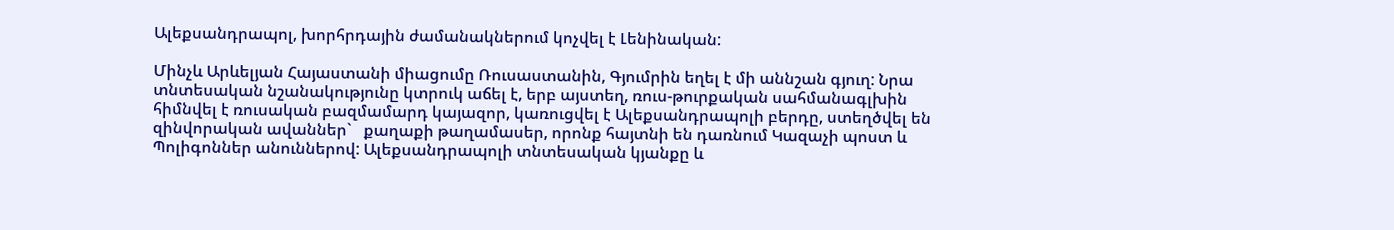Ալեքսանդրապոլ, խորհրդային ժամանակներում կոչվել է Լենինական:

Մինչև Արևելյան Հայաստանի միացումը Ռուսաստանին, Գյումրին եղել է մի աննշան գյուղ: Նրա տնտեսական նշանակությունը կտրուկ աճել է, երբ այստեղ, ռուս-թուրքական սահմանագլխին հիմնվել է ռուսական բազմամարդ կայազոր, կառուցվել է Ալեքսանդրապոլի բերդը, ստեղծվել են զինվորական ավաններ`   քաղաքի թաղամասեր, որոնք հայտնի են դառնում Կազաչի պոստ և Պոլիգոններ անուններով: Ալեքսանդրապոլի տնտեսական կյանքը և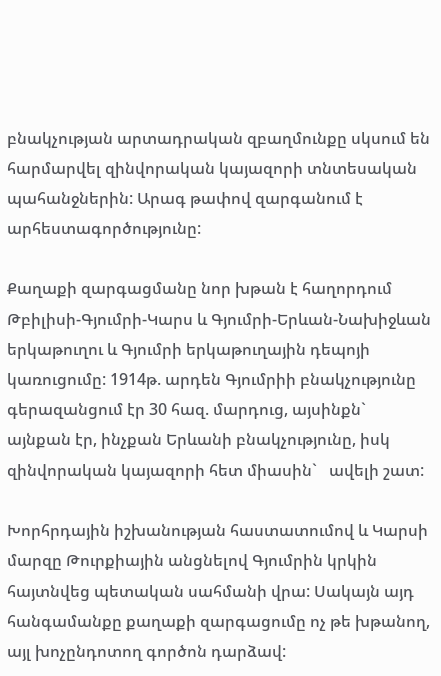բնակչության արտադրական զբաղմունքը սկսում են հարմարվել զինվորական կայազորի տնտեսական պահանջներին: Արագ թափով զարգանում է արհեստագործությունը:

Քաղաքի զարգացմանը նոր խթան է հաղորդում Թբիլիսի-Գյումրի-Կարս և Գյումրի-Երևան-Նախիջևան երկաթուղու և Գյումրի երկաթուղային դեպոյի կառուցումը: 1914թ. արդեն Գյումրիի բնակչությունը գերազանցում էր 30 հազ. մարդուց, այսինքն`   այնքան էր, ինչքան Երևանի բնակչությունը, իսկ զինվորական կայազորի հետ միասին`   ավելի շատ:

Խորհրդային իշխանության հաստատումով և Կարսի մարզը Թուրքիային անցնելով Գյումրին կրկին հայտնվեց պետական սահմանի վրա: Սակայն այդ հանգամանքը քաղաքի զարգացումը ոչ թե խթանող, այլ խոչընդոտող գործոն դարձավ: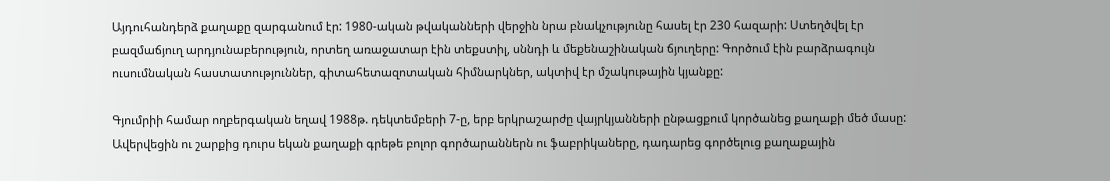Այդուհանդերձ քաղաքը զարգանում էր: 1980-ական թվականների վերջին նրա բնակչությունը հասել էր 230 հազարի: Ստեղծվել էր բազմաճյուղ արդյունաբերություն, որտեղ առաջատար էին տեքստիլ, սննդի և մեքենաշինական ճյուղերը: Գործում էին բարձրագույն ուսումնական հաստատություններ, գիտահետազոտական հիմնարկներ, ակտիվ էր մշակութային կյանքը:

Գյումրիի համար ողբերգական եղավ 1988թ. դեկտեմբերի 7-ը, երբ երկրաշարժը վայրկյանների ընթացքում կործանեց քաղաքի մեծ մասը: Ավերվեցին ու շարքից դուրս եկան քաղաքի գրեթե բոլոր գործարաններն ու ֆաբրիկաները, դադարեց գործելուց քաղաքային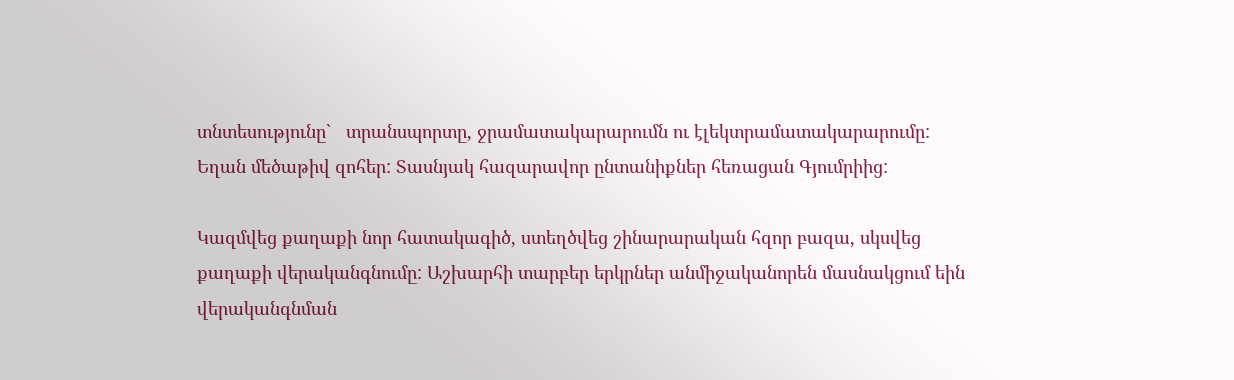տնտեսությունը`   տրանսպորտը, ջրամատակարարումն ու էլեկտրամատակարարումը: Եղան մեծաթիվ զոհեր: Տասնյակ հազարավոր ընտանիքներ հեռացան Գյումրիից:

Կազմվեց քաղաքի նոր հատակագիծ, ստեղծվեց շինարարական հզոր բազա, սկսվեց քաղաքի վերականգնումը: Աշխարհի տարբեր երկրներ անմիջականորեն մասնակցում եին վերականգնման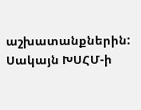աշխատանքներին: Սակայն ԽՍՀՄ-ի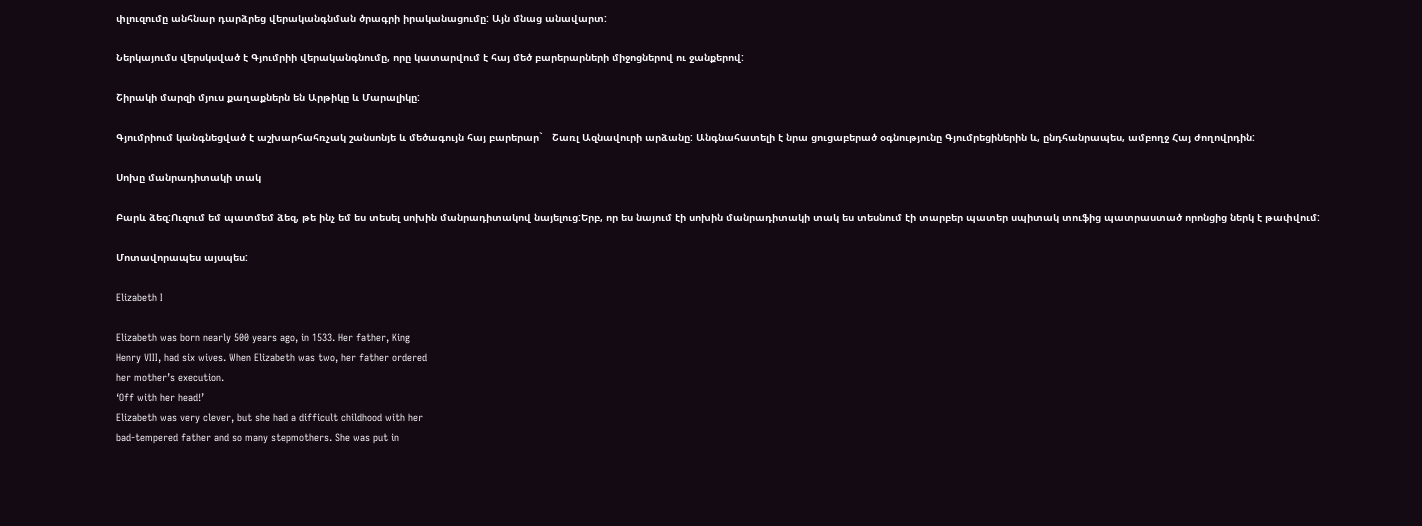փլուզումը անհնար դարձրեց վերականգնման ծրագրի իրականացումը: Այն մնաց անավարտ:

Ներկայումս վերսկսված է Գյումրիի վերականգնումը, որը կատարվում է հայ մեծ բարերարների միջոցներով ու ջանքերով:

Շիրակի մարզի մյուս քաղաքներն են Արթիկը և Մարալիկը:

Գյումրիում կանգնեցված է աշխարհահռչակ շանսոնյե և մեծագույն հայ բարերար`   Շառլ Ազնավուրի արձանը: Անգնահատելի է նրա ցուցաբերած օգնությունը Գյումրեցիներին և, ընդհանրապես, ամբողջ Հայ ժողովրդին:

Սոխը մանրադիտակի տակ

Բարև ձեզ:Ուզում եմ պատմեմ ձեզ, թե ինչ եմ ես տեսել սոխին մանրադիտակով նայելուց:Երբ, որ ես նայում էի սոխին մանրադիտակի տակ ես տեսնում էի տարբեր պատեր սպիտակ տուֆից պատրաստած որոնցից ներկ է թափվում:

Մոտավորապես այսպես:

Elizabeth I

Elizabeth was born nearly 500 years ago, in 1533. Her father, King
Henry VIII, had six wives. When Elizabeth was two, her father ordered
her mother’s execution.
‘Off with her head!’
Elizabeth was very clever, but she had a difficult childhood with her
bad-tempered father and so many stepmothers. She was put in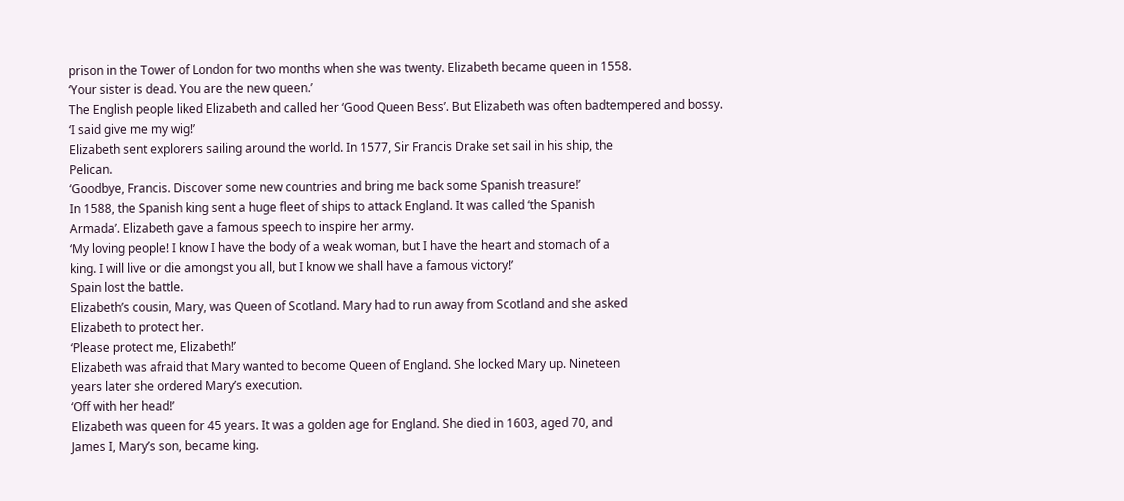prison in the Tower of London for two months when she was twenty. Elizabeth became queen in 1558.
‘Your sister is dead. You are the new queen.’
The English people liked Elizabeth and called her ‘Good Queen Bess’. But Elizabeth was often badtempered and bossy.
‘I said give me my wig!’
Elizabeth sent explorers sailing around the world. In 1577, Sir Francis Drake set sail in his ship, the
Pelican.
‘Goodbye, Francis. Discover some new countries and bring me back some Spanish treasure!’
In 1588, the Spanish king sent a huge fleet of ships to attack England. It was called ‘the Spanish
Armada’. Elizabeth gave a famous speech to inspire her army.
‘My loving people! I know I have the body of a weak woman, but I have the heart and stomach of a
king. I will live or die amongst you all, but I know we shall have a famous victory!’
Spain lost the battle.
Elizabeth’s cousin, Mary, was Queen of Scotland. Mary had to run away from Scotland and she asked
Elizabeth to protect her.
‘Please protect me, Elizabeth!’
Elizabeth was afraid that Mary wanted to become Queen of England. She locked Mary up. Nineteen
years later she ordered Mary’s execution.
‘Off with her head!’
Elizabeth was queen for 45 years. It was a golden age for England. She died in 1603, aged 70, and
James I, Mary’s son, became king.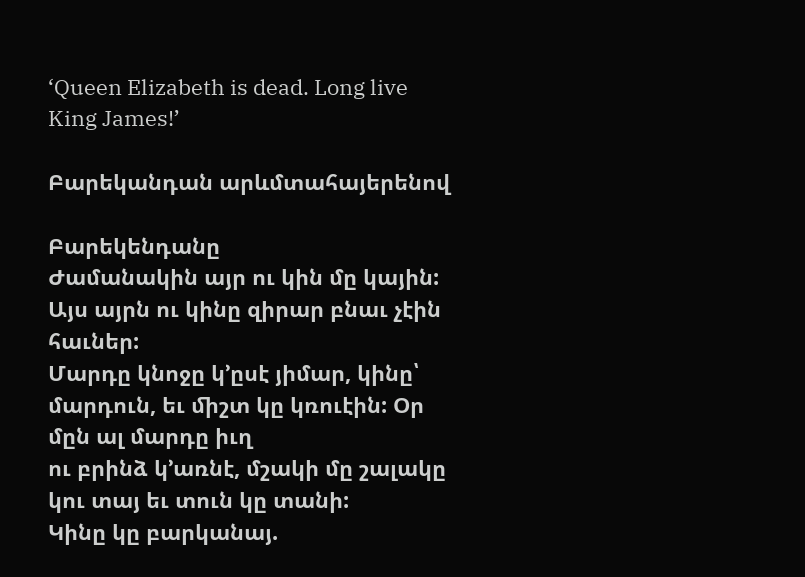‘Queen Elizabeth is dead. Long live King James!’

Բարեկանդան արևմտահայերենով

Բարեկենդանը
Ժամանակին այր ու կին մը կային: Այս այրն ու կինը զիրար բնաւ չէին հաւներ:
Մարդը կնոջը կ’ըսէ յիմար, կինը՝ մարդուն, եւ ﬕշտ կը կռուէին: Օր մըն ալ մարդը իւղ
ու բրինձ կ’առնէ, մշակի մը շալակը կու տայ եւ տուն կը տանի:
Կինը կը բարկանայ.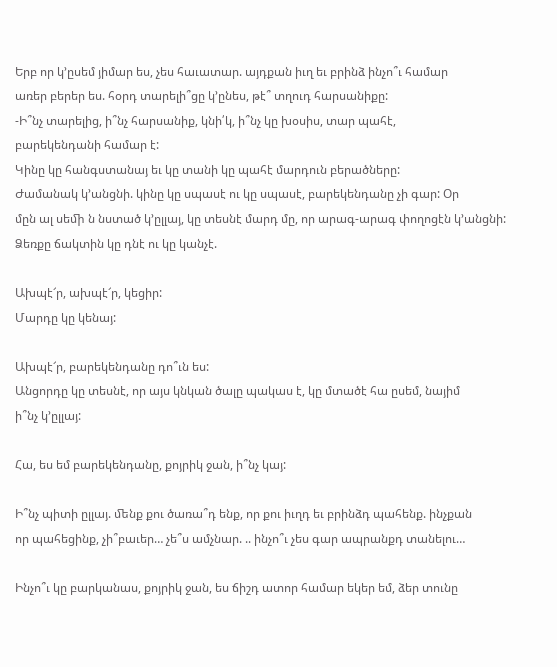Երբ որ կ’ըսեմ յիմար ես, չես հաւատար. այդքան իւղ եւ բրինձ ինչո՞ւ համար
առեր բերեր ես. հօրդ տարելի՞ցը կ’ընես, թէ՞ տղուդ հարսանիքը:
-Ի՞նչ տարելից, ի՞նչ հարսանիք, կնի՛կ, ի՞նչ կը խօսիս, տար պահէ,
բարեկենդանի համար է:
Կինը կը հանգստանայ եւ կը տանի կը պահէ մարդուն բերածները:
Ժամանակ կ’անցնի. կինը կը սպասէ ու կը սպասէ, բարեկենդանը չի գար: Օր
մըն ալ սեﬕ ն նստած կ’ըլլայ, կը տեսնէ մարդ մը, որ արագ-արագ փողոցէն կ’անցնի:
Ձեռքը ճակտին կը դնէ ու կը կանչէ.

Ախպէ՜ր, ախպէ՜ր, կեցիր:
Մարդը կը կենայ:

Ախպէ՜ր, բարեկենդանը դո՞ւն ես:
Անցորդը կը տեսնէ, որ այս կնկան ծալը պակաս է, կը մտածէ հա ըսեմ, նայիմ
ի՞նչ կ’ըլլայ:

Հա, ես եմ բարեկենդանը, քոյրիկ ջան, ի՞նչ կայ:

Ի՞նչ պիտի ըլլայ. ﬔնք քու ծառա՞դ ենք, որ քու իւղդ եւ բրինձդ պահենք. ինչքան
որ պահեցինք, չի՞բաւեր… չե՞ս ամչնար. .. ինչո՞ւ չես գար ապրանքդ տանելու…

Ինչո՞ւ կը բարկանաս, քոյրիկ ջան, ես ճիշդ ատոր համար եկեր եմ, ձեր տունը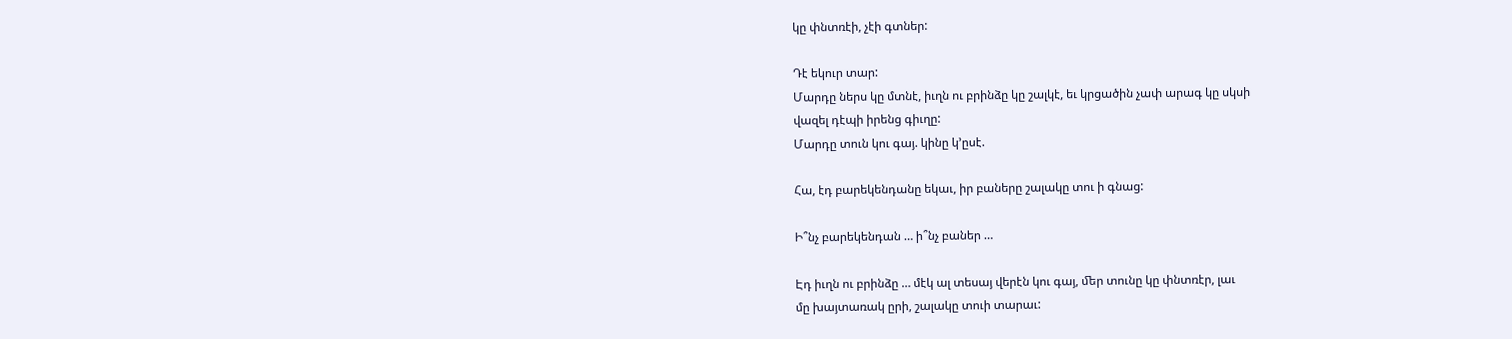կը փնտռէի, չէի գտներ:

Դէ եկուր տար:
Մարդը ներս կը մտնէ, իւղն ու բրինձը կը շալկէ, եւ կրցածին չափ արագ կը սկսի
վազել դէպի իրենց գիւղը:
Մարդը տուն կու գայ. կինը կ’ըսէ.

Հա, էդ բարեկենդանը եկաւ, իր բաները շալակը տու ի գնաց:

Ի՞նչ բարեկենդան … ի՞նչ բաներ …

Էդ իւղն ու բրինձը … մէկ ալ տեսայ վերէն կու գայ, ﬔր տունը կը փնտռէր, լաւ
մը խայտառակ ըրի, շալակը տուի տարաւ: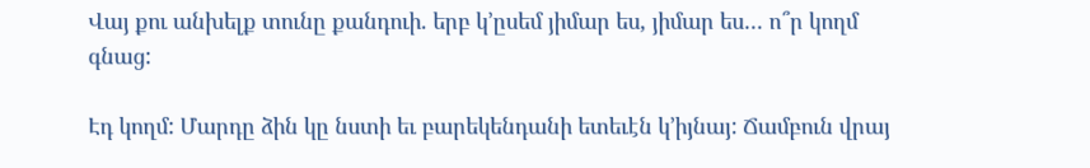Վայ քու անխելք տունը քանդուի. երբ կ’ըսեմ յիմար ես, յիմար ես… ո՞ր կողմ
գնաց:

Էդ կողմ: Մարդը ձին կը նստի եւ բարեկենդանի ետեւէն կ’իյնայ: Ճամբուն վրայ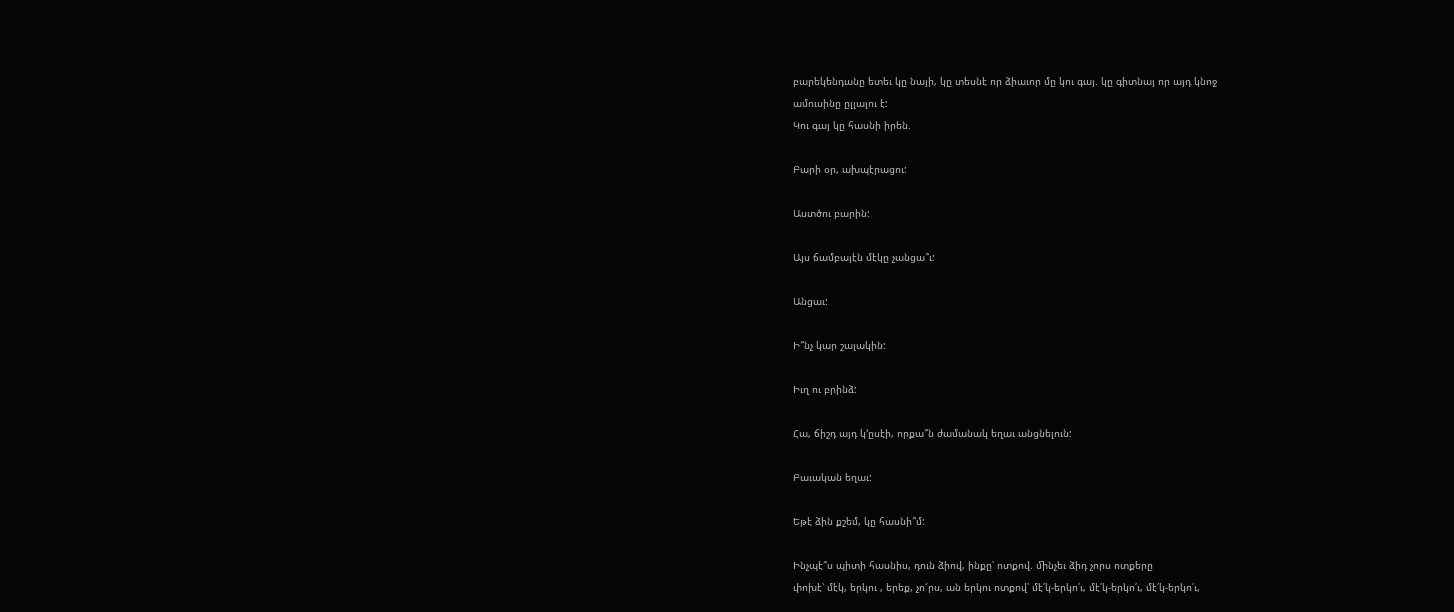բարեկենդանը ետեւ կը նայի, կը տեսնէ որ ձիաւոր մը կու գայ. կը գիտնայ որ այդ կնոջ
ամուսինը ըլլալու է:
Կու գայ կը հասնի իրեն.

Բարի օր, ախպէրացու:

Աստծու բարին:

Այս ճամբայէն մէկը չանցա՞ւ:

Անցաւ:

Ի՞նչ կար շալակին:

Իւղ ու բրինձ:

Հա, ճիշդ այդ կ’ըսէի, որքա՞ն ժամանակ եղաւ անցնելուն:

Բաւական եղաւ:

Եթէ ձին քշեմ, կը հասնի՞մ:

Ինչպէ՞ս պիտի հասնիս, դուն ձիով, ինքը՝ ոտքով. ﬕնչեւ ձիդ չորս ոտքերը
փոխէ՝ մէկ, երկու , երեք, չո՜րս, ան երկու ոտքով՝ մէ՛կ-երկո՛ւ, մէ՛կ-երկո՛ւ, մէ՛կ-երկո՛ւ,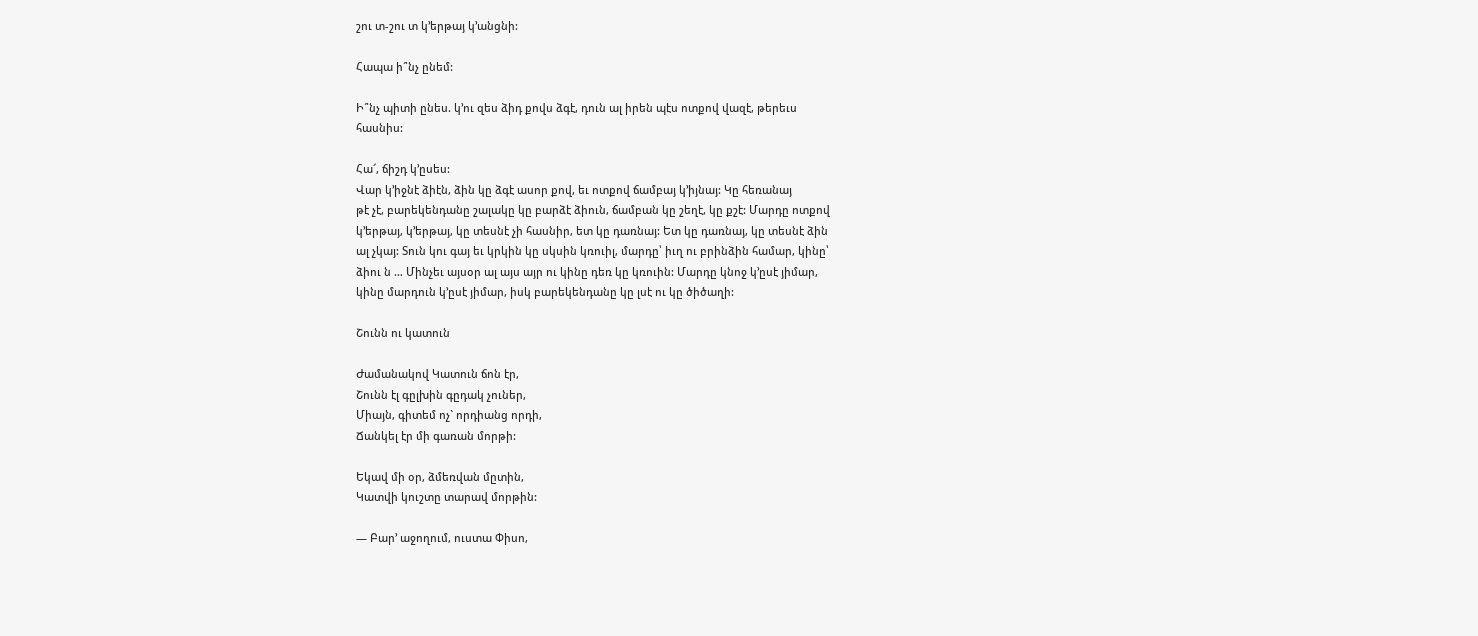շու տ-շու տ կ’երթայ կ’անցնի:

Հապա ի՞նչ ընեմ:

Ի՞նչ պիտի ընես. կ’ու զես ձիդ քովս ձգէ, դուն ալ իրեն պէս ոտքով վազէ, թերեւս
հասնիս:

Հա՜, ճիշդ կ’ըսես:
Վար կ’իջնէ ձիէն, ձին կը ձգէ ասոր քով, եւ ոտքով ճամբայ կ’իյնայ: Կը հեռանայ
թէ չէ, բարեկենդանը շալակը կը բարձէ ձիուն, ճամբան կը շեղէ, կը քշէ: Մարդը ոտքով
կ’երթայ, կ’երթայ, կը տեսնէ չի հասնիր, ետ կը դառնայ: Ետ կը դառնայ, կը տեսնէ ձին
ալ չկայ: Տուն կու գայ եւ կրկին կը սկսին կռուիլ, մարդը՝ իւղ ու բրինձին համար, կինը՝
ձիու ն … Մինչեւ այսօր ալ այս այր ու կինը դեռ կը կռուին: Մարդը կնոջ կ’ըսէ յիմար,
կինը մարդուն կ’ըսէ յիմար, իսկ բարեկենդանը կը լսէ ու կը ծիծաղի:

Շունն ու կատուն

Ժամանակով Կատուն ճոն էր,
Շունն էլ գըլխին գըդակ չուներ,
Միայն, գիտեմ ոչ` որդիանց որդի,
Ճանկել էր մի գառան մորթի:

Եկավ մի օր, ձմեռվան մըտին,
Կատվի կուշտը տարավ մորթին:

— Բար’ աջողում, ուստա Փիսո,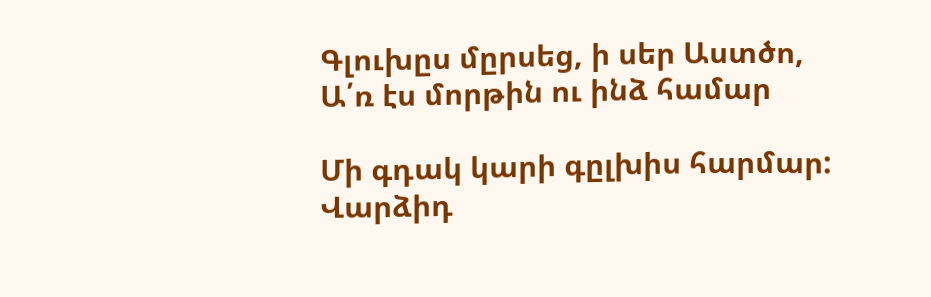Գլուխըս մըրսեց, ի սեր Աստծո,
Ա՛ռ էս մորթին ու ինձ համար

Մի գդակ կարի գըլխիս հարմար:
Վարձիդ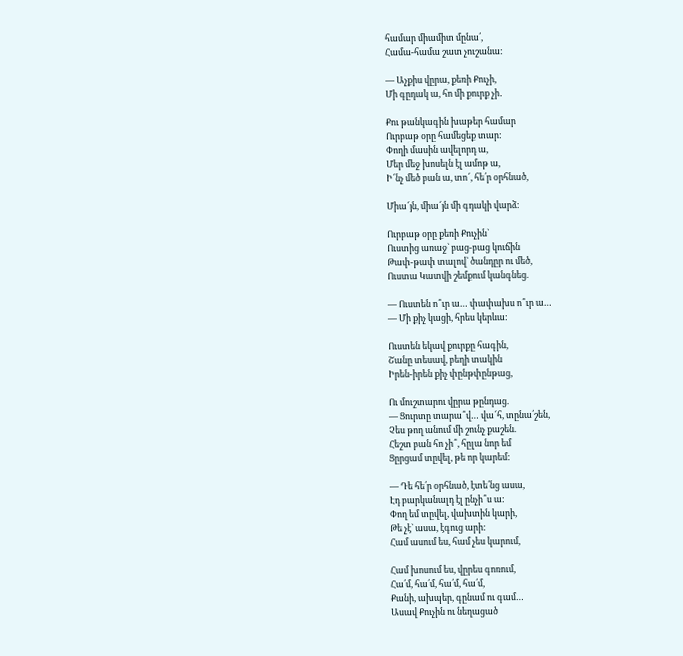համար միամիտ մընա՛,
Համա-համա շատ չուշանա:

— Աչքիս վըրա, քեռի Քուչի,
Մի գըդակ ա, հո մի քուրք չի․

Քու թանկագին խաթեր համար
Ուրբաթ օրը համեցեք տար:
Փողի մասին ավելորդ ա,
Մեր մեջ խոսելն էլ ամոթ ա,
Ի՜նչ մեծ բան ա, տո՜, հե՛ր օրհնած,

Միա՜յն, միա՜յն մի գդակի վարձ:

Ուրբաթ օրը քեռի Քուչին`
Ուստից առաջ` բաց-բաց կուճին
Թափ-թափ տալով` ծանդըր ու մեծ,
Ուստա Կատվի շեմքում կանգնեց.

— Ուստեն ո՞ւր ա… փափախս ո՞ւր ա…
— Մի քիչ կացի, հրես կերևա:

Ուստեն եկավ քուրքը հագին,
Շանը տեսավ, բեղի տակին
Իրեն-իրեն քիչ փընթփընթաց,

Ու մուշտարու վըրա թընդաց.
— Ցուրտը տարա՞վ… վա՜հ, տընա՛շեն,
Չես թող անում մի շունչ քաշեն.
Հեշտ բան հո չի՞, հըլա նոր եմ
Ցըրցամ տըվել, թե որ կարեմ:

— Դե հե՛ր օրհնած, էտե՛նց ասա,
Էդ բարկանալդ էլ ընչի՞ս ա:
Փող եմ տըվել, վախտին կարի,
Թե չէ` ասա, էգուց արի:
Համ ասում ես, համ չես կարում,

Համ խոսում ես, վըրես գոռում,
Հա՛մ, հա՛մ, հա՛մ, հա՛մ,
Քանի, ախպեր, գընամ ու գամ…
Ասավ Քուչին ու նեղացած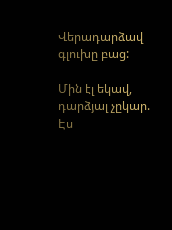Վերադարձավ գլուխը բաց:

Մին էլ եկավ, դարձյալ չըկար.
Էս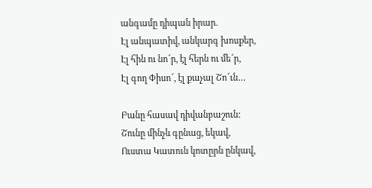անգամը դիպան իրար.
Էլ անպատիվ, անկարգ խոսքեր,
Էլ հին ու նո՜ր, էլ հերն ու մե՜ր,
Էլ գող Փիսո՜, էլ քաչալ Շո՜ւն…

Բանը հասավ դիվանբաշուն:
Շունը մինչև գընաց, եկավ,
Ուստա Կատուն կոտըրն ընկավ,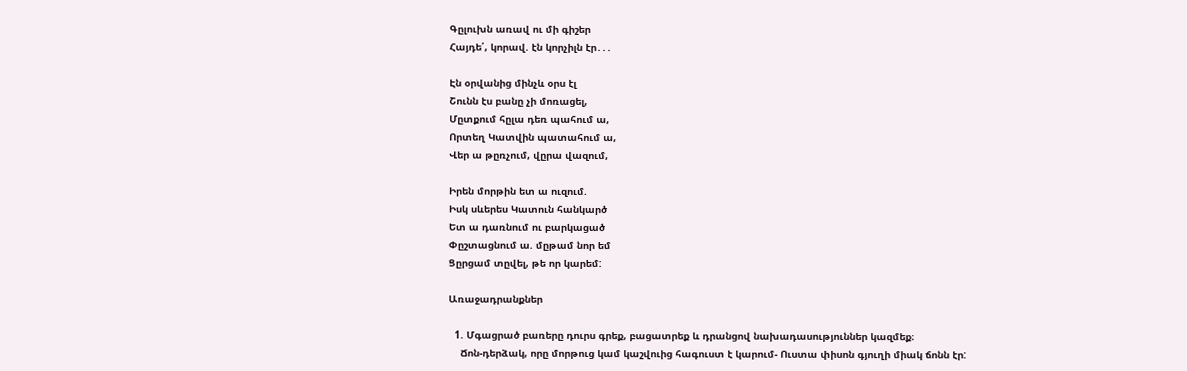Գըլուխն առավ ու մի գիշեր
Հայդե՛, կորավ. էն կորչիլն էր․․․

Էն օրվանից մինչև օրս էլ
Շունն էս բանը չի մոռացել,
Մըտքում հըլա դեռ պահում ա,
Որտեղ Կատվին պատահում ա,
Վեր ա թըռչում, վըրա վազում,

Իրեն մորթին ետ ա ուզում.
Իսկ սևերես Կատուն հանկարծ
Ետ ա դառնում ու բարկացած
Փըշտացնում ա. մըթամ նոր եմ
Ցըրցամ տըվել, թե որ կարեմ:

Առաջադրանքներ

  1. Մգացրած բառերը դուրս գրեք, բացատրեք և դրանցով նախադասություններ կազմեք։
    Ճոն-դերձակ, որը մորթուց կամ կաշվուից հագուստ է կարում- Ուստա փիսոն գյուղի միակ ճոնն էր: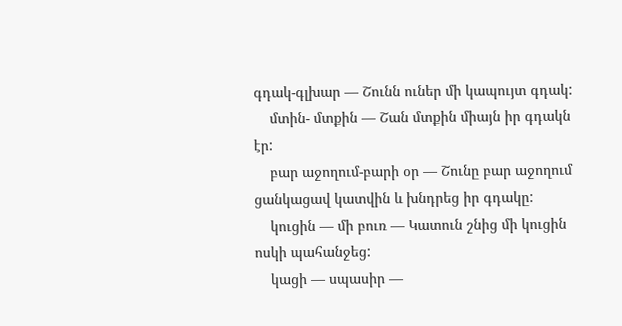գդակ-գլխար — Շունն ուներ մի կապույտ գդակ:
    մտին- մտքին — Շան մտքին միայն իր գդակն էր:
    բար աջողում-բարի օր — Շունը բար աջողում ցանկացավ կատվին և խնդրեց իր գդակը:
    կուցին — մի բուռ — Կատուն շնից մի կուցին ոսկի պահանջեց:
    կացի — սպասիր —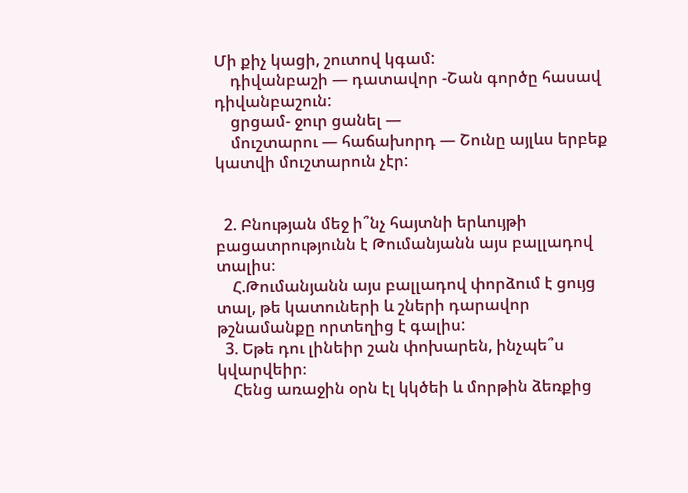Մի քիչ կացի, շուտով կգամ:
    դիվանբաշի — դատավոր -Շան գործը հասավ դիվանբաշուն:
    ցրցամ- ջուր ցանել —
    մուշտարու — հաճախորդ — Շունը այլևս երբեք կատվի մուշտարուն չէր:


  2. Բնության մեջ ի՞նչ հայտնի երևույթի բացատրությունն է Թումանյանն այս բալլադով տալիս։
    Հ.Թումանյանն այս բալլադով փորձում է ցույց տալ, թե կատուների և շների դարավոր թշնամանքը որտեղից է գալիս:
  3. Եթե դու լինեիր շան փոխարեն, ինչպե՞ս կվարվեիր։
    Հենց առաջին օրն էլ կկծեի և մորթին ձեռքից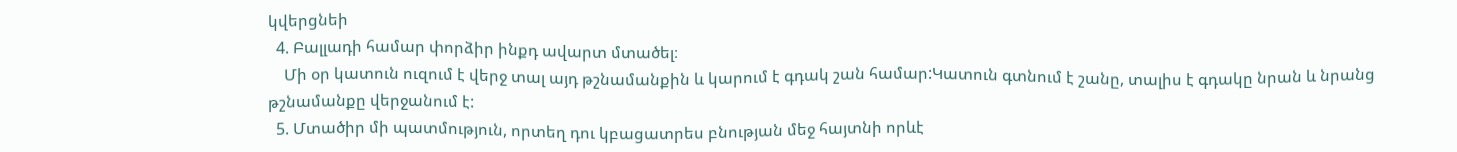կվերցնեի
  4. Բալլադի համար փորձիր ինքդ ավարտ մտածել։
    Մի օր կատուն ուզում է վերջ տալ այդ թշնամանքին և կարում է գդակ շան համար:Կատուն գտնում է շանը, տալիս է գդակը նրան և նրանց թշնամանքը վերջանում է:
  5. Մտածիր մի պատմություն, որտեղ դու կբացատրես բնության մեջ հայտնի որևէ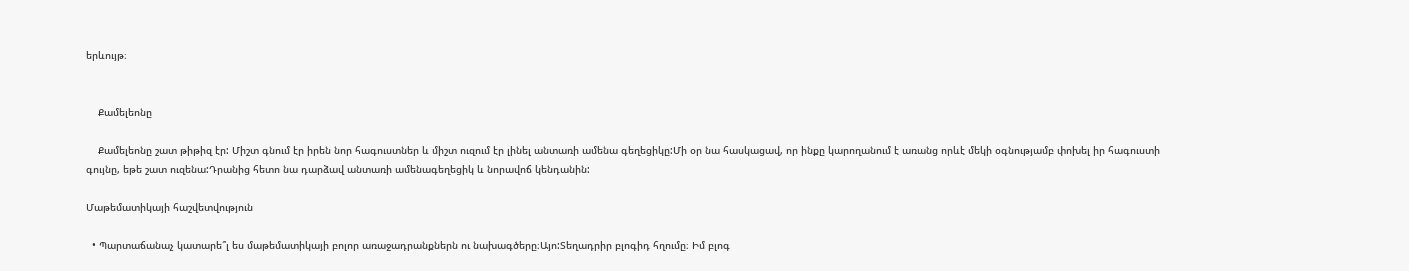երևույթ։


    Քամելեոնը

    Քամելեոնը շատ թիթիզ էր: Միշտ գնում էր իրեն նոր հագուստներ և միշտ ուզում էր լինել անտառի ամենա գեղեցիկը:Մի օր նա հասկացավ, որ ինքը կարողանում է առանց որևէ մեկի օգնությամբ փոխել իր հագուստի գույնը, եթե շատ ուզենա:Դրանից հետո նա դարձավ անտառի ամենագեղեցիկ և նորավոճ կենդանին:

Մաթեմատիկայի հաշվետվություն

  • Պարտաճանաչ կատարե՞լ ես մաթեմատիկայի բոլոր առաջադրանքներն ու նախագծերը։Այո:Տեղադրիր բլոգիդ հղումը։ Իմ բլոգ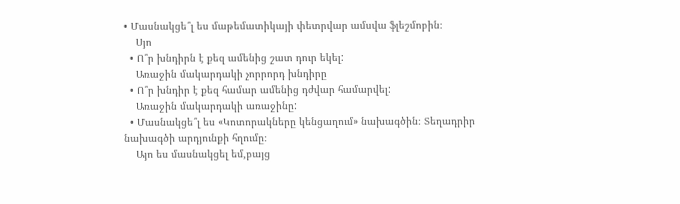• Մասնակցե՞լ ես մաթեմատիկայի փետրվար ամսվա ֆլեշմոբին։
    Սյո
  • Ո՞ր խնդիրն է քեզ ամենից շատ դուր եկել:
    Առաջին մակարդակի չորրորդ խնդիրը
  • Ո՞ր խնդիր է քեզ համար ամենից դժվար համարվել:
    Առաջին մակարդակի առաջինը:
  • Մասնակցե՞լ ես «Կոտորակները կենցաղում» նախագծին։ Տեղադրիր նախագծի արդյունքի հղումը։
    Այո ես մասնակցել եմ,բայց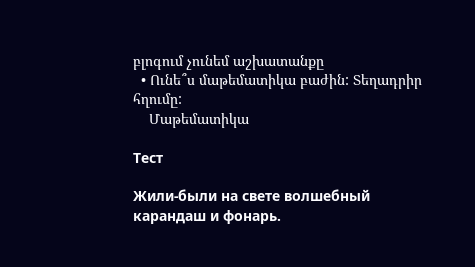բլոգում չունեմ աշխատանքը
  • Ունե՞ս մաթեմատիկա բաժին: Տեղադրիր հղումը:
    Մաթեմատիկա

Тест

Жили-были на свете волшебный карандаш и фонарь.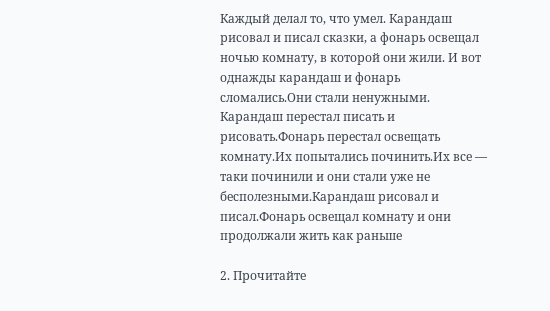Каждый делал то, что умел. Карандаш рисовал и писал сказки, а фонарь освещал ночью комнату, в которой они жили. И вот однажды карандаш и фонарь сломались.Они стали ненужными. Карандаш перестал писать и рисовать.Фонарь перестал освещать комнату.Их попытались починить.Их все — таки починили и они стали уже не бесполезными.Карандаш рисовал и писал.Фонарь освещал комнату и они продолжали жить как раньше

2. Прочитайте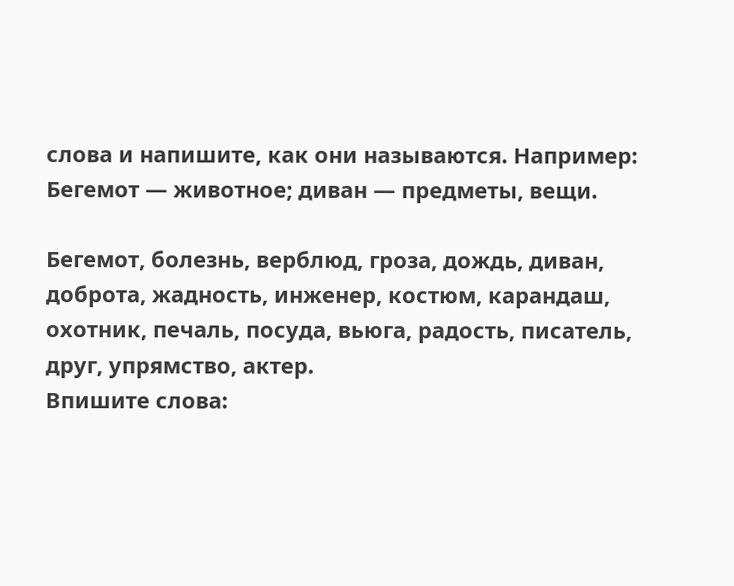слова и напишите, как они называются. Например: Бегемот — животное; диван — предметы, вещи.

Бегемот, болезнь, верблюд, гроза, дождь, диван, доброта, жадность, инженер, костюм, карандаш, охотник, печаль, посуда, вьюга, радость, писатель, друг, упрямство, актер.
Впишите слова: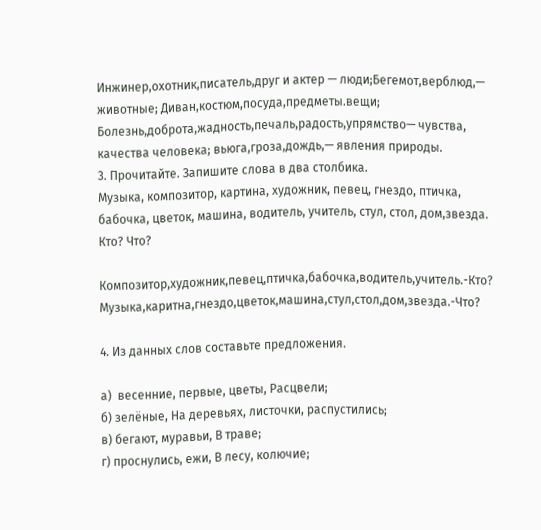Инжинер,охотник,писатель,друг и актер — люди;Бегемот,верблюд,— животные; Диван,костюм,посуда,предметы.вещи;
Болезнь,доброта,жадность,печаль,радость,упрямство— чувства, качества человека; вьюга,гроза,дождь,— явления природы.
3. Прочитайте. Запишите слова в два столбика.
Музыка, композитор, картина, художник, певец, гнездо, птичка, бабочка, цветок, машина, водитель, учитель, стул, стол, дом,звезда.
Кто? Что?

Композитор,художник,певец,птичка,бабочка,водитель,учитель.-Кто?
Музыка,каритна,гнездо,цветок,машина,стул,стол,дом,звезда.-Что?

4. Из данных слов составьте предложения.

а)  весенние, первые, цветы, Расцвели;
б) зелёные, На деревьях, листочки, распустились;
в) бегают, муравьи, В траве;
г) проснулись, ежи, В лесу, колючие;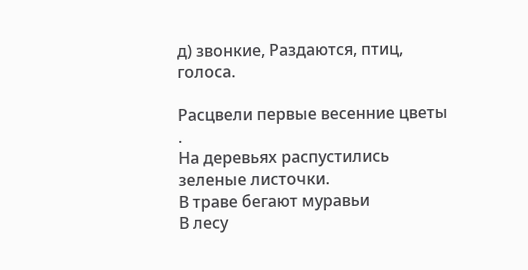д) звонкие, Раздаются, птиц, голоса.

Расцвели первые весенние цветы .
На деревьях распустились зеленые листочки.
В траве бегают муравьи
В лесу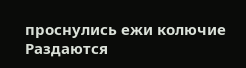проснулись ежи колючие
Раздаются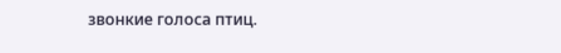звонкие голоса птиц.